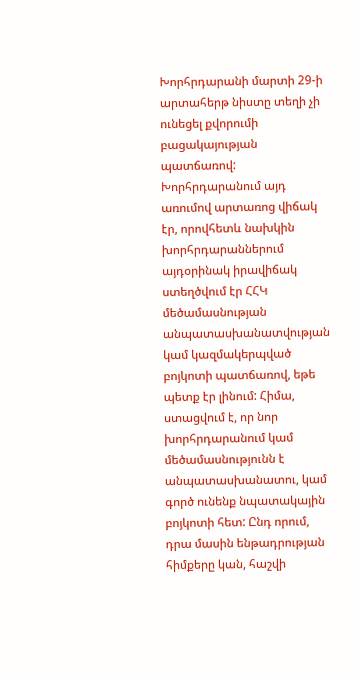Խորհրդարանի մարտի 29-ի արտահերթ նիստը տեղի չի ունեցել քվորումի բացակայության պատճառով: Խորհրդարանում այդ առումով արտառոց վիճակ էր, որովհետև նախկին խորհրդարաններում այդօրինակ իրավիճակ ստեղծվում էր ՀՀԿ մեծամասնության անպատասխանատվության կամ կազմակերպված բոյկոտի պատճառով, եթե պետք էր լինում: Հիմա, ստացվում է, որ նոր խորհրդարանում կամ մեծամասնությունն է անպատասխանատու, կամ գործ ունենք նպատակային բոյկոտի հետ: Ընդ որում, դրա մասին ենթադրության հիմքերը կան, հաշվի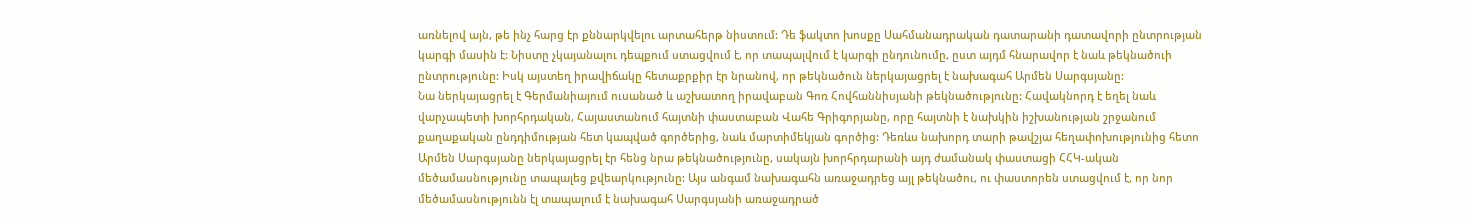առնելով այն, թե ինչ հարց էր քննարկվելու արտահերթ նիստում: Դե ֆակտո խոսքը Սահմանադրական դատարանի դատավորի ընտրության կարգի մասին է: Նիստը չկայանալու դեպքում ստացվում է, որ տապալվում է կարգի ընդունումը, ըստ այդմ հնարավոր է նաև թեկնածուի ընտրությունը: Իսկ այստեղ իրավիճակը հետաքրքիր էր նրանով, որ թեկնածուն ներկայացրել է նախագահ Արմեն Սարգսյանը:
Նա ներկայացրել է Գերմանիայում ուսանած և աշխատող իրավաբան Գոռ Հովհաննիսյանի թեկնածությունը: Հավակնորդ է եղել նաև վարչապետի խորհրդական, Հայաստանում հայտնի փաստաբան Վահե Գրիգորյանը, որը հայտնի է նախկին իշխանության շրջանում քաղաքական ընդդիմության հետ կապված գործերից, նաև մարտիմեկյան գործից: Դեռևս նախորդ տարի թավշյա հեղափոխությունից հետո Արմեն Սարգսյանը ներկայացրել էր հենց նրա թեկնածությունը, սակայն խորհրդարանի այդ ժամանակ փաստացի ՀՀԿ-ական մեծամասնությունը տապալեց քվեարկությունը: Այս անգամ նախագահն առաջադրեց այլ թեկնածու, ու փաստորեն ստացվում է, որ նոր մեծամասնությունն էլ տապալում է նախագահ Սարգսյանի առաջադրած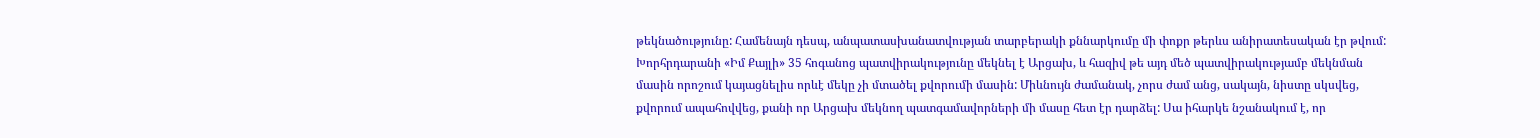թեկնածությունը: Համենայն դեսպ, անպատասխանատվության տարբերակի քննարկումը մի փոքր թերևս անիրատեսական էր թվում:
Խորհրդարանի «Իմ Քայլի» 35 հոգանոց պատվիրակությունը մեկնել է Արցախ, և հազիվ թե այդ մեծ պատվիրակությամբ մեկնման մասին որոշում կայացնելիս որևէ մեկը չի մտածել քվորումի մասին: Միևնույն ժամանակ, չորս ժամ անց, սակայն, նիստը սկսվեց, քվորում ապահովվեց, քանի որ Արցախ մեկնող պատգամավորների մի մասը հետ էր դարձել: Սա իհարկե նշանակում է, որ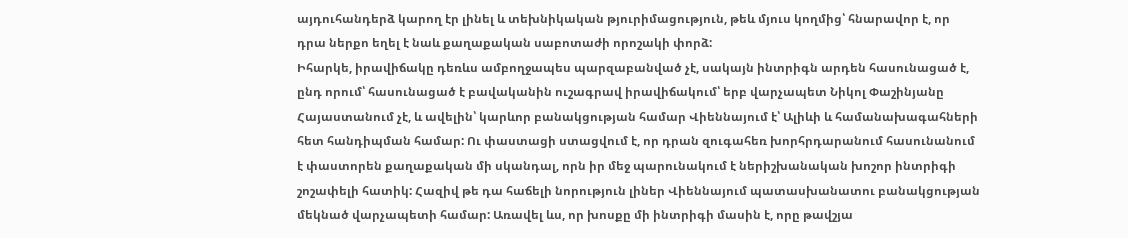այդուհանդերձ կարող էր լինել և տեխնիկական թյուրիմացություն, թեև մյուս կողմից՝ հնարավոր է, որ դրա ներքո եղել է նաև քաղաքական սաբոտաժի որոշակի փորձ:
Իհարկե, իրավիճակը դեռևս ամբողջապես պարզաբանված չէ, սակայն ինտրիգն արդեն հասունացած է, ընդ որում՝ հասունացած է բավականին ուշագրավ իրավիճակում՝ երբ վարչապետ Նիկոլ Փաշինյանը Հայաստանում չէ, և ավելին՝ կարևոր բանակցության համար Վիեննայում է՝ Ալիևի և համանախագահների հետ հանդիպման համար: Ու փաստացի ստացվում է, որ դրան զուգահեռ խորհրդարանում հասունանում է փաստորեն քաղաքական մի սկանդալ, որն իր մեջ պարունակում է ներիշխանական խոշոր ինտրիգի շոշափելի հատիկ: Հազիվ թե դա հաճելի նորություն լիներ Վիեննայում պատասխանատու բանակցության մեկնած վարչապետի համար: Առավել ևս, որ խոսքը մի ինտրիգի մասին է, որը թավշյա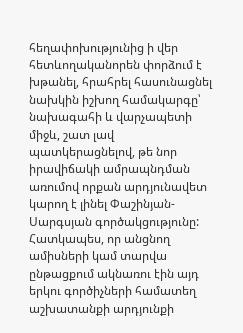հեղափոխությունից ի վեր հետևողականորեն փորձում է խթանել, հրահրել հասունացնել նախկին իշխող համակարգը՝ նախագահի և վարչապետի միջև, շատ լավ պատկերացնելով, թե նոր իրավիճակի ամրապնդման առումով որքան արդյունավետ կարող է լինել Փաշինյան-Սարգսյան գործակցությունը: Հատկապես, որ անցնող ամիսների կամ տարվա ընթացքում ակնառու էին այդ երկու գործիչների համատեղ աշխատանքի արդյունքի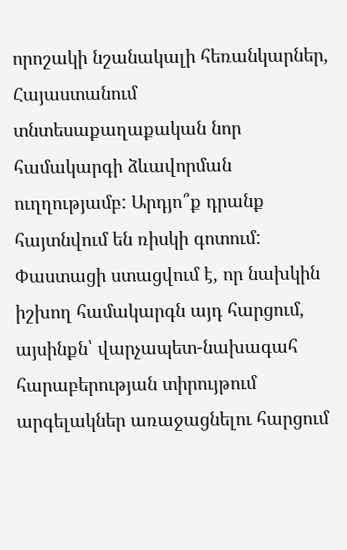որոշակի նշանակալի հեռանկարներ, Հայաստանում տնտեսաքաղաքական նոր համակարգի ձևավորման ուղղությամբ: Արդյո՞ք դրանք հայտնվում են ռիսկի գոտում:
Փաստացի ստացվում է, որ նախկին իշխող համակարգն այդ հարցում, այսինքն՝ վարչապետ-նախագահ հարաբերության տիրույթում արգելակներ առաջացնելու հարցում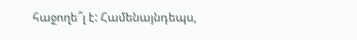հաջողե՞լ է: Համենայնդեպս,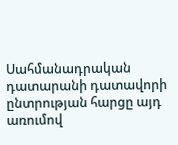Սահմանադրական դատարանի դատավորի ընտրության հարցը այդ առումով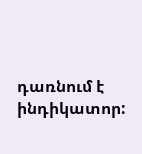դառնում է ինդիկատոր: